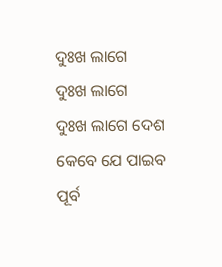ଦୁଃଖ ଲାଗେ
ଦୁଃଖ ଲାଗେ
ଦୁଃଖ ଲାଗେ ଦେଶ କେବେ ଯେ ପାଇବ
ପୂର୍ବ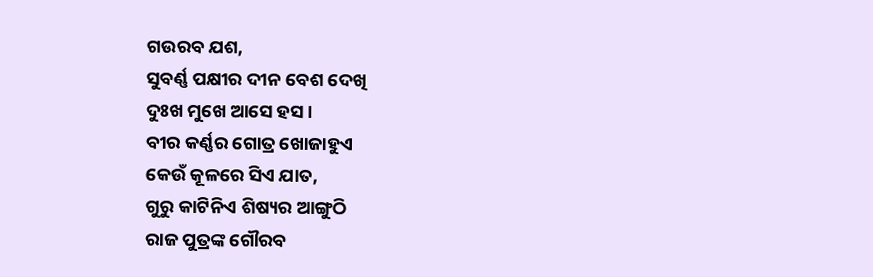ଗଉରବ ଯଶ,
ସୁବର୍ଣ୍ଣ ପକ୍ଷୀର ଦୀନ ବେଶ ଦେଖି
ଦୁଃଖ ମୁଖେ ଆସେ ହସ ।
ବୀର କର୍ଣ୍ଣର ଗୋତ୍ର ଖୋଜାହୁଏ
କେଉଁ କୂଳରେ ସିଏ ଯାତ,
ଗୁରୁ କାଟିନିଏ ଶିଷ୍ୟର ଆଙ୍ଗୁଠି
ରାଜ ପୁତ୍ରଙ୍କ ଗୌରବ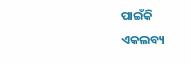ପାଇଁକି
ଏକଲବ୍ୟ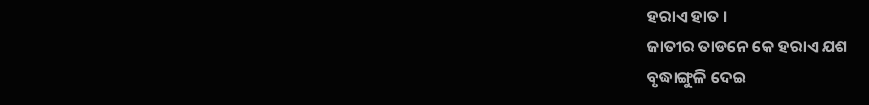ହରାଏ ହାତ ।
ଜାତୀର ତାଡନେ କେ ହରାଏ ଯଶ
ବୃଦ୍ଧାଙ୍ଗୁଳି ଦେଇ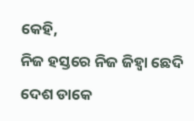କେହି,
ନିଜ ହସ୍ତରେ ନିଜ ଜିହ୍ଵା ଛେଦି
ଦେଶ ଡାକେ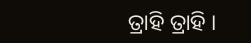ତ୍ରାହି ତ୍ରାହି ।